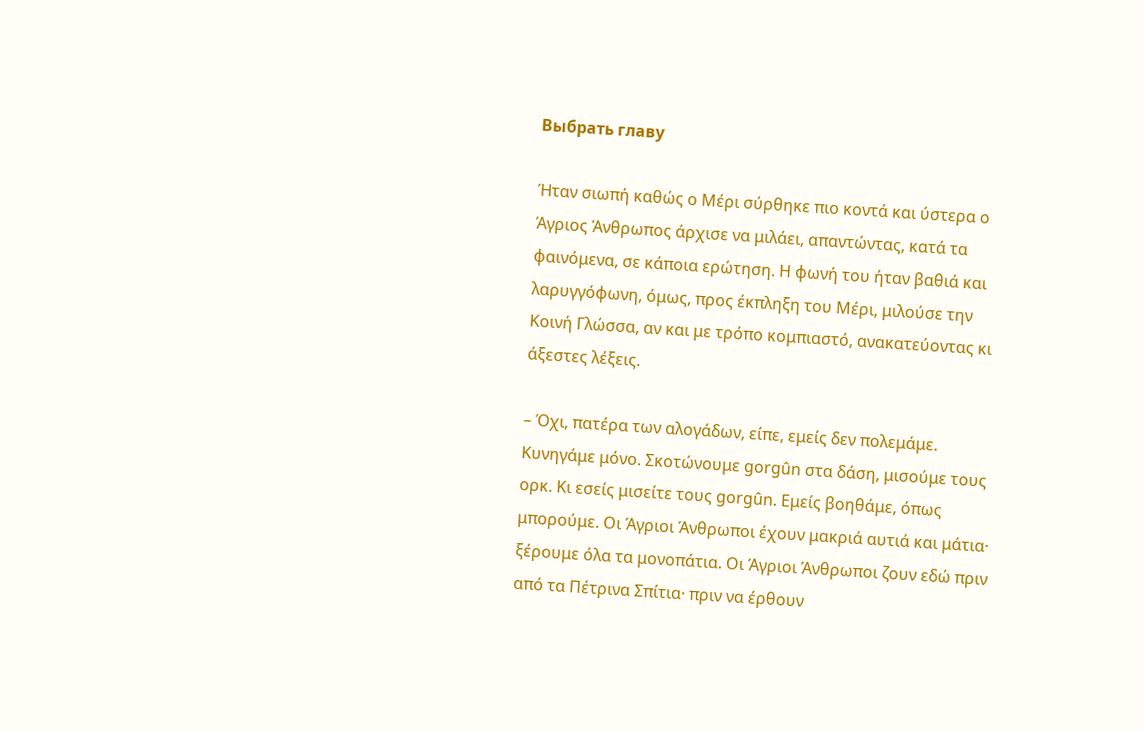Выбрать главу

Ήταν σιωπή καθώς ο Μέρι σύρθηκε πιο κοντά και ύστερα ο Άγριος Άνθρωπος άρχισε να μιλάει, απαντώντας, κατά τα φαινόμενα, σε κάποια ερώτηση. Η φωνή του ήταν βαθιά και λαρυγγόφωνη, όμως, προς έκπληξη του Μέρι, μιλούσε την Κοινή Γλώσσα, αν και με τρόπο κομπιαστό, ανακατεύοντας κι άξεστες λέξεις.

– Όχι, πατέρα των αλογάδων, είπε, εμείς δεν πολεμάμε. Κυνηγάμε μόνο. Σκοτώνουμε gorgûn στα δάση, μισούμε τους ορκ. Κι εσείς μισείτε τους gorgûn. Εμείς βοηθάμε, όπως μπορούμε. Οι Άγριοι Άνθρωποι έχουν μακριά αυτιά και μάτια· ξέρουμε όλα τα μονοπάτια. Οι Άγριοι Άνθρωποι ζουν εδώ πριν από τα Πέτρινα Σπίτια· πριν να έρθουν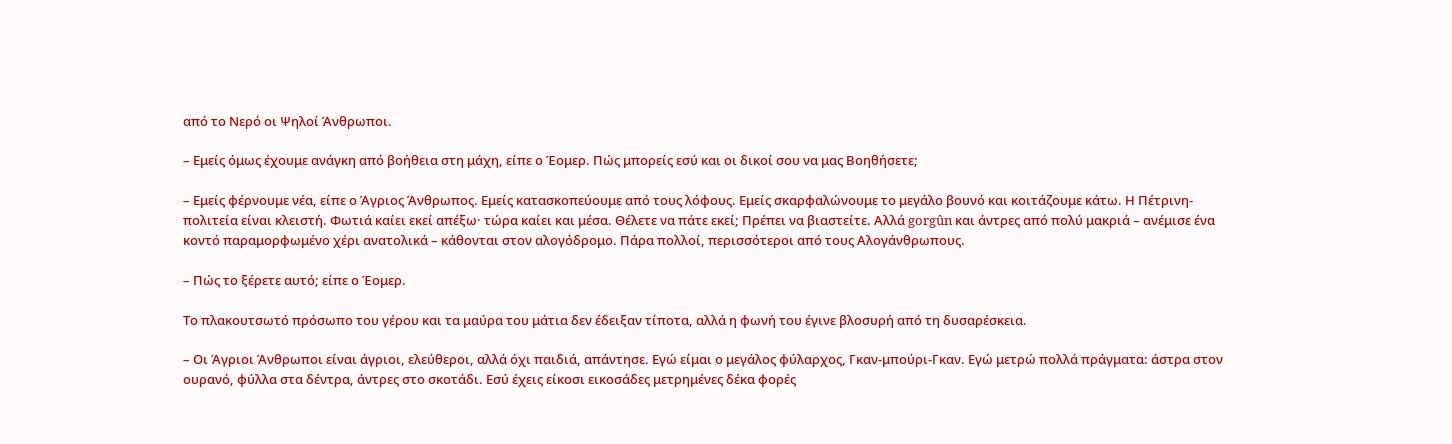από το Νερό οι Ψηλοί Άνθρωποι.

– Εμείς όμως έχουμε ανάγκη από βοήθεια στη μάχη, είπε ο Έομερ. Πώς μπορείς εσύ και οι δικοί σου να μας Βοηθήσετε;

– Εμείς φέρνουμε νέα, είπε ο Άγριος Άνθρωπος. Εμείς κατασκοπεύουμε από τους λόφους. Εμείς σκαρφαλώνουμε το μεγάλο βουνό και κοιτάζουμε κάτω. Η Πέτρινη-πολιτεία είναι κλειστή. Φωτιά καίει εκεί απέξω· τώρα καίει και μέσα. Θέλετε να πάτε εκεί; Πρέπει να βιαστείτε. Αλλά gorgûn και άντρες από πολύ μακριά – ανέμισε ένα κοντό παραμορφωμένο χέρι ανατολικά – κάθονται στον αλογόδρομο. Πάρα πολλοί, περισσότεροι από τους Αλογάνθρωπους.

– Πώς το ξέρετε αυτό; είπε ο Έομερ.

Το πλακουτσωτό πρόσωπο του γέρου και τα μαύρα του μάτια δεν έδειξαν τίποτα, αλλά η φωνή του έγινε βλοσυρή από τη δυσαρέσκεια.

– Οι Άγριοι Άνθρωποι είναι άγριοι, ελεύθεροι, αλλά όχι παιδιά, απάντησε. Εγώ είμαι ο μεγάλος φύλαρχος, Γκαν-μπούρι-Γκαν. Εγώ μετρώ πολλά πράγματα: άστρα στον ουρανό, φύλλα στα δέντρα, άντρες στο σκοτάδι. Εσύ έχεις είκοσι εικοσάδες μετρημένες δέκα φορές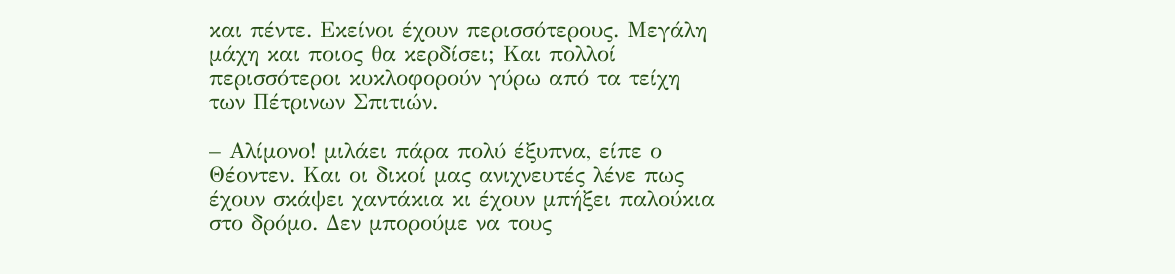και πέντε. Εκείνοι έχουν περισσότερους. Μεγάλη μάχη και ποιος θα κερδίσει; Και πολλοί περισσότεροι κυκλοφορούν γύρω από τα τείχη των Πέτρινων Σπιτιών.

– Αλίμονο! μιλάει πάρα πολύ έξυπνα, είπε ο Θέοντεν. Και οι δικοί μας ανιχνευτές λένε πως έχουν σκάψει χαντάκια κι έχουν μπήξει παλούκια στο δρόμο. Δεν μπορούμε να τους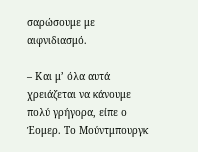σαρώσουμε με αιφνιδιασμό.

– Και μ’ όλα αυτά χρειάζεται να κάνουμε πολύ γρήγορα, είπε ο Έομερ. Το Μούντμπουργκ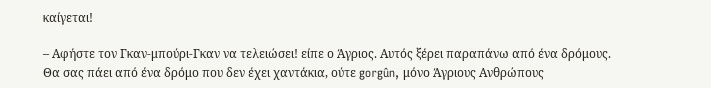καίγεται!

– Αφήστε τον Γκαν-μπούρι-Γκαν να τελειώσει! είπε ο Άγριος. Αυτός ξέρει παραπάνω από ένα δρόμους. Θα σας πάει από ένα δρόμο που δεν έχει χαντάκια, ούτε gorgûn, μόνο Άγριους Ανθρώπους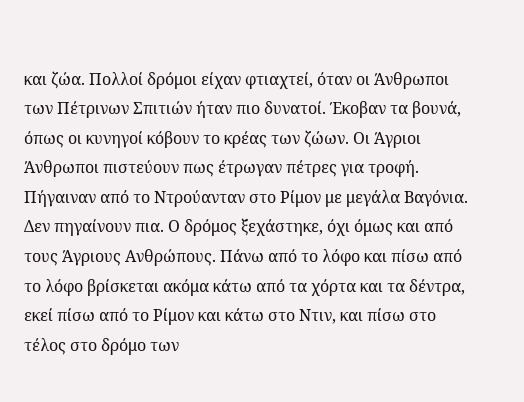και ζώα. Πολλοί δρόμοι είχαν φτιαχτεί, όταν οι Άνθρωποι των Πέτρινων Σπιτιών ήταν πιο δυνατοί. Έκοβαν τα βουνά, όπως οι κυνηγοί κόβουν το κρέας των ζώων. Οι Άγριοι Άνθρωποι πιστεύουν πως έτρωγαν πέτρες για τροφή. Πήγαιναν από το Ντρούανταν στο Ρίμον με μεγάλα Βαγόνια. Δεν πηγαίνουν πια. Ο δρόμος ξεχάστηκε, όχι όμως και από τους Άγριους Ανθρώπους. Πάνω από το λόφο και πίσω από το λόφο βρίσκεται ακόμα κάτω από τα χόρτα και τα δέντρα, εκεί πίσω από το Ρίμον και κάτω στο Ντιν, και πίσω στο τέλος στο δρόμο των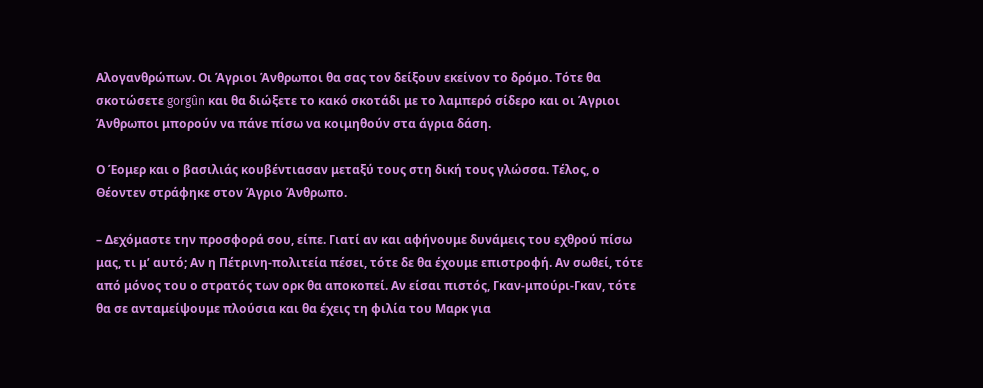Αλογανθρώπων. Οι Άγριοι Άνθρωποι θα σας τον δείξουν εκείνον το δρόμο. Τότε θα σκοτώσετε gorgûn και θα διώξετε το κακό σκοτάδι με το λαμπερό σίδερο και οι Άγριοι Άνθρωποι μπορούν να πάνε πίσω να κοιμηθούν στα άγρια δάση.

Ο Έομερ και ο βασιλιάς κουβέντιασαν μεταξύ τους στη δική τους γλώσσα. Τέλος, ο Θέοντεν στράφηκε στον Άγριο Άνθρωπο.

– Δεχόμαστε την προσφορά σου, είπε. Γιατί αν και αφήνουμε δυνάμεις του εχθρού πίσω μας, τι μ’ αυτό; Αν η Πέτρινη-πολιτεία πέσει, τότε δε θα έχουμε επιστροφή. Αν σωθεί, τότε από μόνος του ο στρατός των ορκ θα αποκοπεί. Αν είσαι πιστός, Γκαν-μπούρι-Γκαν, τότε θα σε ανταμείψουμε πλούσια και θα έχεις τη φιλία του Μαρκ για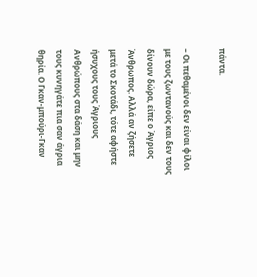πάντα.

– Οι πεθαμένοι δεν είναι φίλοι με τους ζωντανούς και δεν τους δίνουν δώρα, είπε ο Άγριος Άνθρωπος. Αλλά αν ζήσετε μετά το Σκοτάδι, τότε αφήστε ήσυχους τους Άγριους Ανθρώπους στα δάση και μην τους κυνηγάτε πια σαν άγρια θηρία. Ο Γκαν-μπούρι-Γκαν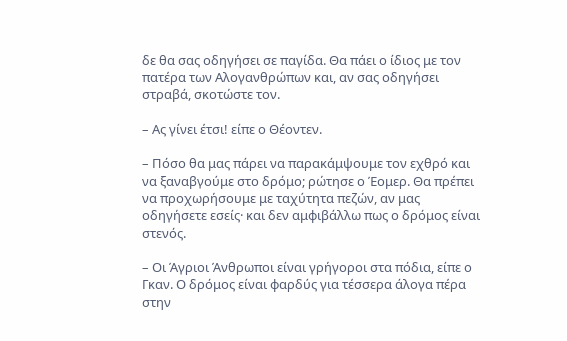δε θα σας οδηγήσει σε παγίδα. Θα πάει ο ίδιος με τον πατέρα των Αλογανθρώπων και, αν σας οδηγήσει στραβά, σκοτώστε τον.

– Ας γίνει έτσι! είπε ο Θέοντεν.

– Πόσο θα μας πάρει να παρακάμψουμε τον εχθρό και να ξαναβγούμε στο δρόμο; ρώτησε ο Έομερ. Θα πρέπει να προχωρήσουμε με ταχύτητα πεζών, αν μας οδηγήσετε εσείς· και δεν αμφιβάλλω πως ο δρόμος είναι στενός.

– Οι Άγριοι Άνθρωποι είναι γρήγοροι στα πόδια, είπε ο Γκαν. Ο δρόμος είναι φαρδύς για τέσσερα άλογα πέρα στην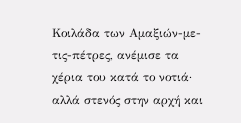Κοιλάδα των Αμαξιών-με-τις-πέτρες, ανέμισε τα χέρια του κατά το νοτιά· αλλά στενός στην αρχή και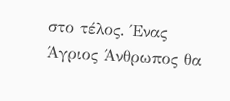στο τέλος. Ένας Άγριος Άνθρωπος θα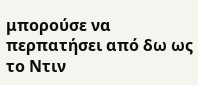μπορούσε να περπατήσει από δω ως το Ντιν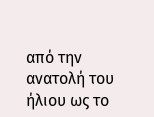από την ανατολή του ήλιου ως το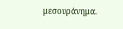μεσουράνημα.